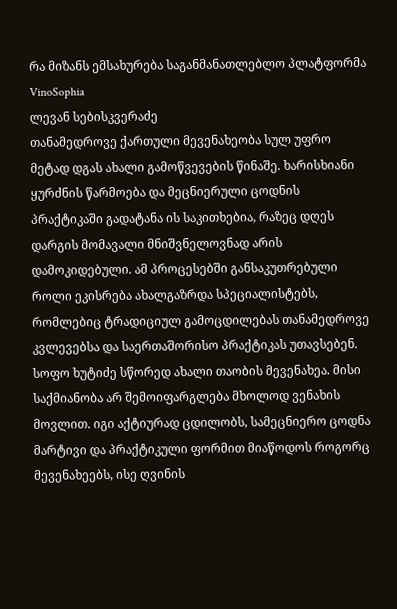რა მიზანს ემსახურება საგანმანათლებლო პლატფორმა VinoSophia
ლევან სებისკვერაძე
თანამედროვე ქართული მევენახეობა სულ უფრო მეტად დგას ახალი გამოწვევების წინაშე. ხარისხიანი ყურძნის წარმოება და მეცნიერული ცოდნის პრაქტიკაში გადატანა ის საკითხებია, რაზეც დღეს დარგის მომავალი მნიშვნელოვნად არის დამოკიდებული. ამ პროცესებში განსაკუთრებული როლი ეკისრება ახალგაზრდა სპეციალისტებს, რომლებიც ტრადიციულ გამოცდილებას თანამედროვე კვლევებსა და საერთაშორისო პრაქტიკას უთავსებენ.
სოფო ხუტიძე სწორედ ახალი თაობის მევენახეა. მისი საქმიანობა არ შემოიფარგლება მხოლოდ ვენახის მოვლით. იგი აქტიურად ცდილობს, სამეცნიერო ცოდნა მარტივი და პრაქტიკული ფორმით მიაწოდოს როგორც მევენახეებს, ისე ღვინის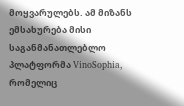მოყვარულებს. ამ მიზანს ემსახურება მისი საგანმანათლებლო პლატფორმა VinoSophia, რომელიც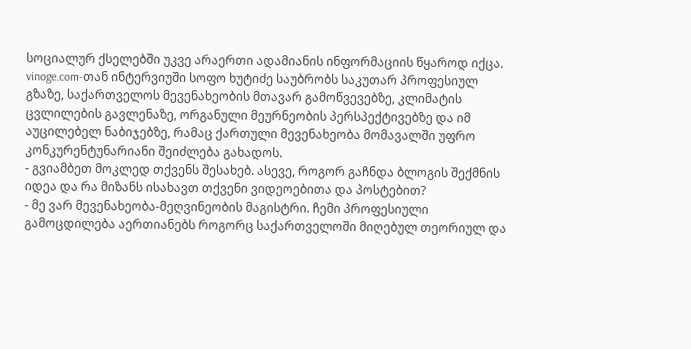სოციალურ ქსელებში უკვე არაერთი ადამიანის ინფორმაციის წყაროდ იქცა.
vinoge.com-თან ინტერვიუში სოფო ხუტიძე საუბრობს საკუთარ პროფესიულ გზაზე, საქართველოს მევენახეობის მთავარ გამოწვევებზე, კლიმატის ცვლილების გავლენაზე, ორგანული მეურნეობის პერსპექტივებზე და იმ აუცილებელ ნაბიჯებზე, რამაც ქართული მევენახეობა მომავალში უფრო კონკურენტუნარიანი შეიძლება გახადოს.
- გვიამბეთ მოკლედ თქვენს შესახებ. ასევე, როგორ გაჩნდა ბლოგის შექმნის იდეა და რა მიზანს ისახავთ თქვენი ვიდეოებითა და პოსტებით?
- მე ვარ მევენახეობა-მეღვინეობის მაგისტრი. ჩემი პროფესიული გამოცდილება აერთიანებს როგორც საქართველოში მიღებულ თეორიულ და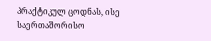პრაქტიკულ ცოდნას, ისე საერთაშორისო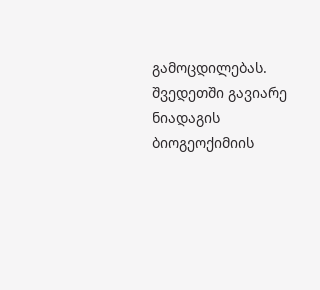გამოცდილებას. შვედეთში გავიარე ნიადაგის ბიოგეოქიმიის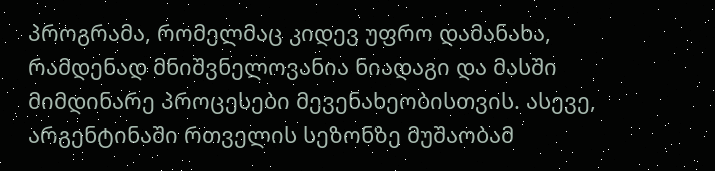პროგრამა, რომელმაც კიდევ უფრო დამანახა, რამდენად მნიშვნელოვანია ნიადაგი და მასში მიმდინარე პროცესები მევენახეობისთვის. ასევე, არგენტინაში რთველის სეზონზე მუშაობამ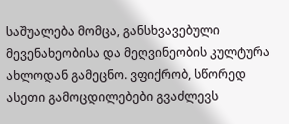საშუალება მომცა, განსხვავებული მევენახეობისა და მეღვინეობის კულტურა ახლოდან გამეცნო. ვფიქრობ, სწორედ ასეთი გამოცდილებები გვაძლევს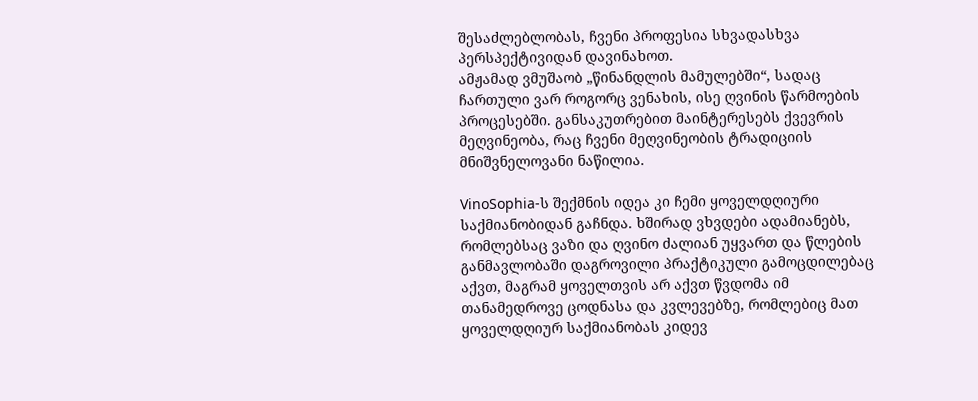შესაძლებლობას, ჩვენი პროფესია სხვადასხვა პერსპექტივიდან დავინახოთ.
ამჟამად ვმუშაობ „წინანდლის მამულებში“, სადაც ჩართული ვარ როგორც ვენახის, ისე ღვინის წარმოების პროცესებში. განსაკუთრებით მაინტერესებს ქვევრის მეღვინეობა, რაც ჩვენი მეღვინეობის ტრადიციის მნიშვნელოვანი ნაწილია.

VinoSophia-ს შექმნის იდეა კი ჩემი ყოველდღიური საქმიანობიდან გაჩნდა. ხშირად ვხვდები ადამიანებს, რომლებსაც ვაზი და ღვინო ძალიან უყვართ და წლების განმავლობაში დაგროვილი პრაქტიკული გამოცდილებაც აქვთ, მაგრამ ყოველთვის არ აქვთ წვდომა იმ თანამედროვე ცოდნასა და კვლევებზე, რომლებიც მათ ყოველდღიურ საქმიანობას კიდევ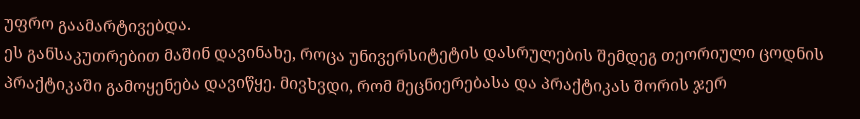უფრო გაამარტივებდა.
ეს განსაკუთრებით მაშინ დავინახე, როცა უნივერსიტეტის დასრულების შემდეგ თეორიული ცოდნის პრაქტიკაში გამოყენება დავიწყე. მივხვდი, რომ მეცნიერებასა და პრაქტიკას შორის ჯერ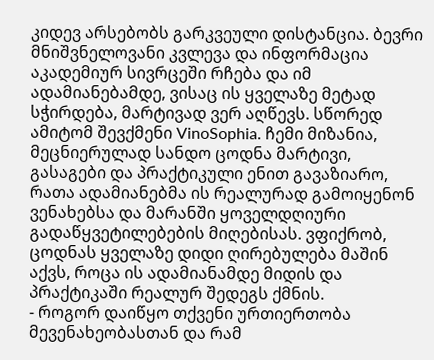კიდევ არსებობს გარკვეული დისტანცია. ბევრი მნიშვნელოვანი კვლევა და ინფორმაცია აკადემიურ სივრცეში რჩება და იმ ადამიანებამდე, ვისაც ის ყველაზე მეტად სჭირდება, მარტივად ვერ აღწევს. სწორედ ამიტომ შევქმენი VinoSophia. ჩემი მიზანია, მეცნიერულად სანდო ცოდნა მარტივი, გასაგები და პრაქტიკული ენით გავაზიარო, რათა ადამიანებმა ის რეალურად გამოიყენონ ვენახებსა და მარანში ყოველდღიური გადაწყვეტილებების მიღებისას. ვფიქრობ, ცოდნას ყველაზე დიდი ღირებულება მაშინ აქვს, როცა ის ადამიანამდე მიდის და პრაქტიკაში რეალურ შედეგს ქმნის.
- როგორ დაიწყო თქვენი ურთიერთობა მევენახეობასთან და რამ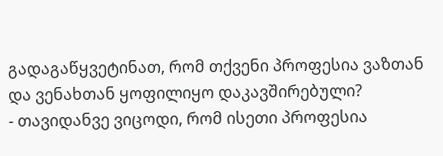გადაგაწყვეტინათ, რომ თქვენი პროფესია ვაზთან და ვენახთან ყოფილიყო დაკავშირებული?
- თავიდანვე ვიცოდი, რომ ისეთი პროფესია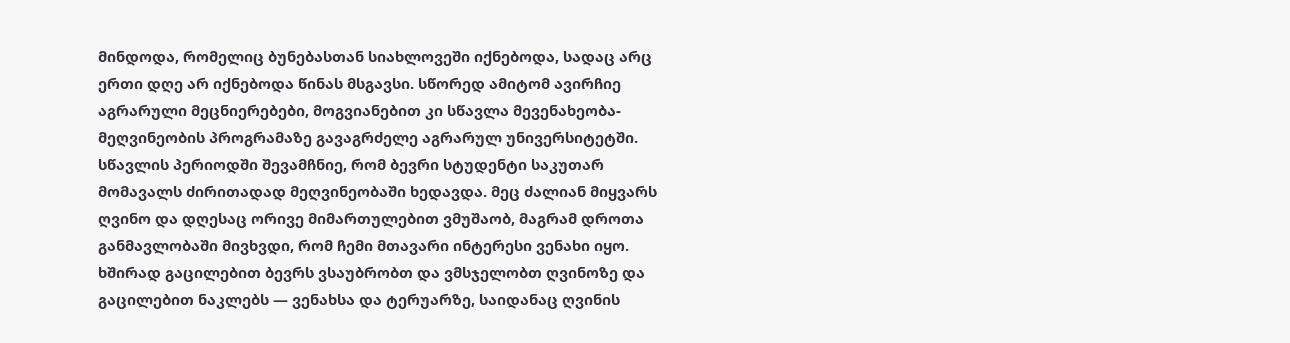მინდოდა, რომელიც ბუნებასთან სიახლოვეში იქნებოდა, სადაც არც ერთი დღე არ იქნებოდა წინას მსგავსი. სწორედ ამიტომ ავირჩიე აგრარული მეცნიერებები, მოგვიანებით კი სწავლა მევენახეობა-მეღვინეობის პროგრამაზე გავაგრძელე აგრარულ უნივერსიტეტში.
სწავლის პერიოდში შევამჩნიე, რომ ბევრი სტუდენტი საკუთარ მომავალს ძირითადად მეღვინეობაში ხედავდა. მეც ძალიან მიყვარს ღვინო და დღესაც ორივე მიმართულებით ვმუშაობ, მაგრამ დროთა განმავლობაში მივხვდი, რომ ჩემი მთავარი ინტერესი ვენახი იყო. ხშირად გაცილებით ბევრს ვსაუბრობთ და ვმსჯელობთ ღვინოზე და გაცილებით ნაკლებს — ვენახსა და ტერუარზე, საიდანაც ღვინის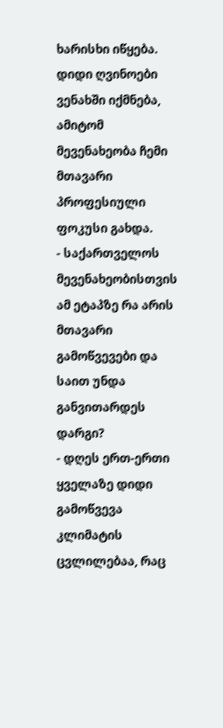ხარისხი იწყება. დიდი ღვინოები ვენახში იქმნება, ამიტომ მევენახეობა ჩემი მთავარი პროფესიული ფოკუსი გახდა.
- საქართველოს მევენახეობისთვის ამ ეტაპზე რა არის მთავარი გამოწვევები და საით უნდა განვითარდეს დარგი?
- დღეს ერთ-ერთი ყველაზე დიდი გამოწვევა კლიმატის ცვლილებაა, რაც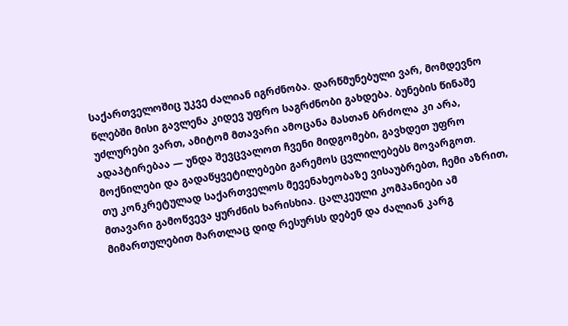საქართველოშიც უკვე ძალიან იგრძნობა. დარწმუნებული ვარ, მომდევნო წლებში მისი გავლენა კიდევ უფრო საგრძნობი გახდება. ბუნების წინაშე უძლურები ვართ, ამიტომ მთავარი ამოცანა მასთან ბრძოლა კი არა, ადაპტირებაა — უნდა შევცვალოთ ჩვენი მიდგომები, გავხდეთ უფრო მოქნილები და გადაწყვეტილებები გარემოს ცვლილებებს მოვარგოთ.
თუ კონკრეტულად საქართველოს მევენახეობაზე ვისაუბრებთ, ჩემი აზრით, მთავარი გამოწვევა ყურძნის ხარისხია. ცალკეული კომპანიები ამ მიმართულებით მართლაც დიდ რესურსს დებენ და ძალიან კარგ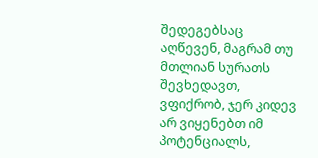შედეგებსაც აღწევენ, მაგრამ თუ მთლიან სურათს შევხედავთ, ვფიქრობ, ჯერ კიდევ არ ვიყენებთ იმ პოტენციალს,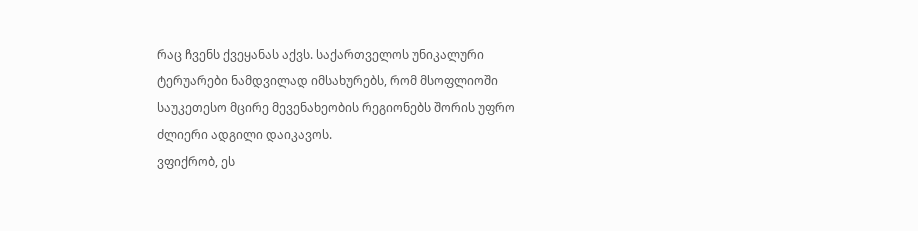რაც ჩვენს ქვეყანას აქვს. საქართველოს უნიკალური ტერუარები ნამდვილად იმსახურებს, რომ მსოფლიოში საუკეთესო მცირე მევენახეობის რეგიონებს შორის უფრო ძლიერი ადგილი დაიკავოს.
ვფიქრობ, ეს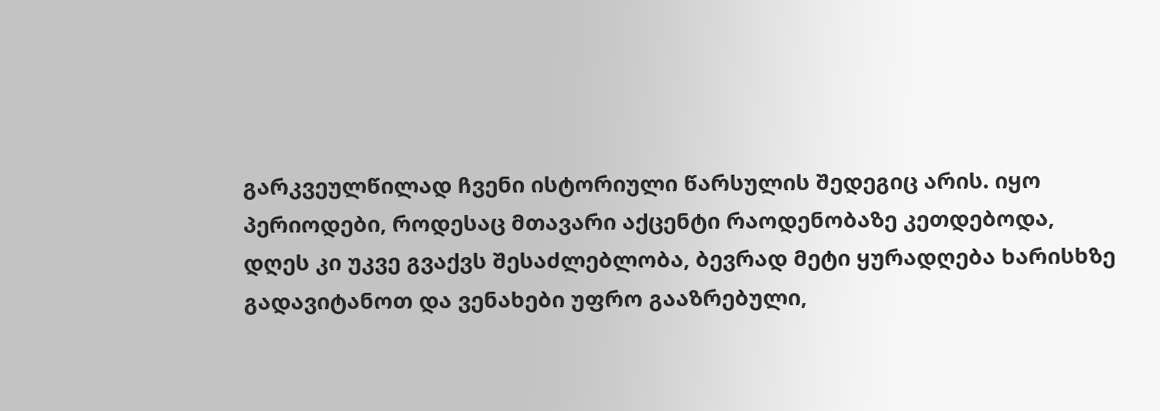გარკვეულწილად ჩვენი ისტორიული წარსულის შედეგიც არის. იყო პერიოდები, როდესაც მთავარი აქცენტი რაოდენობაზე კეთდებოდა, დღეს კი უკვე გვაქვს შესაძლებლობა, ბევრად მეტი ყურადღება ხარისხზე გადავიტანოთ და ვენახები უფრო გააზრებული,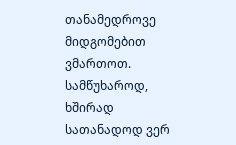თანამედროვე მიდგომებით ვმართოთ.
სამწუხაროდ, ხშირად სათანადოდ ვერ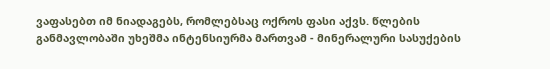ვაფასებთ იმ ნიადაგებს, რომლებსაც ოქროს ფასი აქვს. წლების განმავლობაში უხეშმა ინტენსიურმა მართვამ - მინერალური სასუქების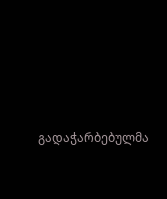გადაჭარბებულმა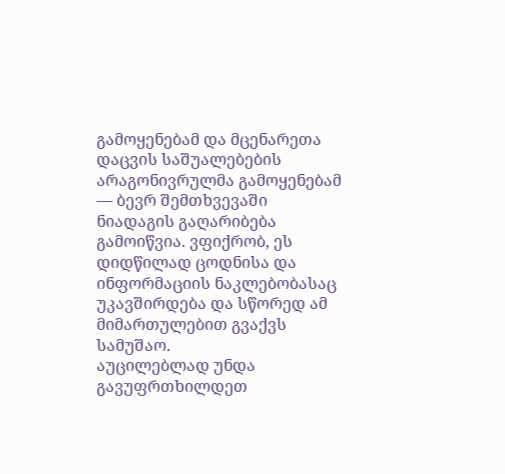გამოყენებამ და მცენარეთა დაცვის საშუალებების არაგონივრულმა გამოყენებამ — ბევრ შემთხვევაში ნიადაგის გაღარიბება გამოიწვია. ვფიქრობ, ეს დიდწილად ცოდნისა და ინფორმაციის ნაკლებობასაც უკავშირდება და სწორედ ამ მიმართულებით გვაქვს სამუშაო.
აუცილებლად უნდა გავუფრთხილდეთ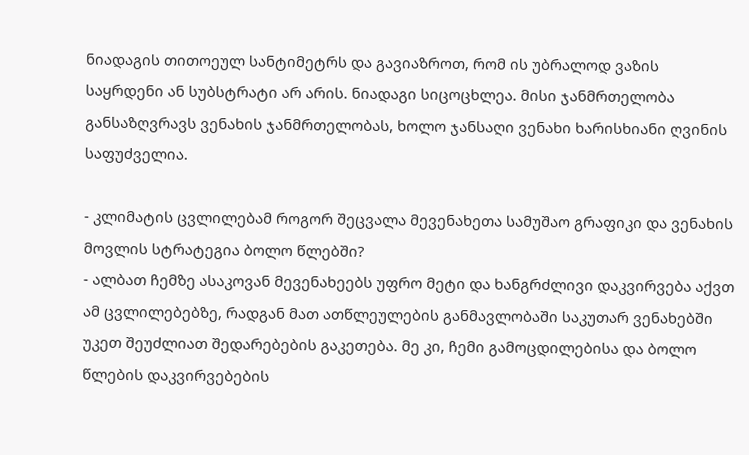ნიადაგის თითოეულ სანტიმეტრს და გავიაზროთ, რომ ის უბრალოდ ვაზის საყრდენი ან სუბსტრატი არ არის. ნიადაგი სიცოცხლეა. მისი ჯანმრთელობა განსაზღვრავს ვენახის ჯანმრთელობას, ხოლო ჯანსაღი ვენახი ხარისხიანი ღვინის საფუძველია.

- კლიმატის ცვლილებამ როგორ შეცვალა მევენახეთა სამუშაო გრაფიკი და ვენახის მოვლის სტრატეგია ბოლო წლებში?
- ალბათ ჩემზე ასაკოვან მევენახეებს უფრო მეტი და ხანგრძლივი დაკვირვება აქვთ ამ ცვლილებებზე, რადგან მათ ათწლეულების განმავლობაში საკუთარ ვენახებში უკეთ შეუძლიათ შედარებების გაკეთება. მე კი, ჩემი გამოცდილებისა და ბოლო წლების დაკვირვებების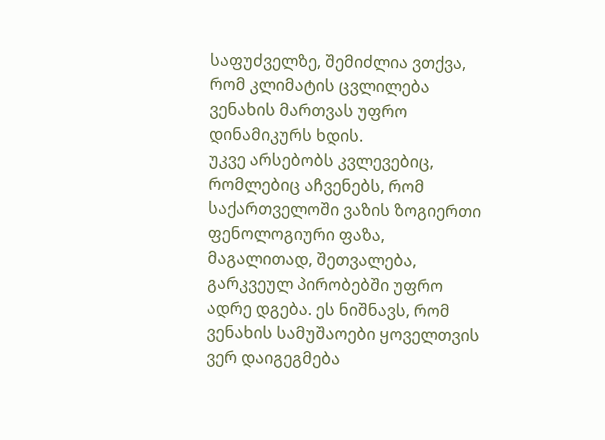საფუძველზე, შემიძლია ვთქვა, რომ კლიმატის ცვლილება ვენახის მართვას უფრო დინამიკურს ხდის.
უკვე არსებობს კვლევებიც, რომლებიც აჩვენებს, რომ საქართველოში ვაზის ზოგიერთი ფენოლოგიური ფაზა, მაგალითად, შეთვალება, გარკვეულ პირობებში უფრო ადრე დგება. ეს ნიშნავს, რომ ვენახის სამუშაოები ყოველთვის ვერ დაიგეგმება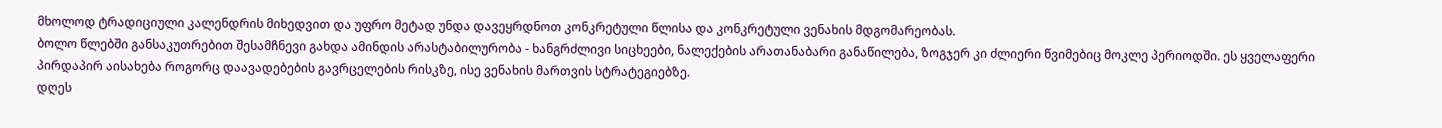მხოლოდ ტრადიციული კალენდრის მიხედვით და უფრო მეტად უნდა დავეყრდნოთ კონკრეტული წლისა და კონკრეტული ვენახის მდგომარეობას.
ბოლო წლებში განსაკუთრებით შესამჩნევი გახდა ამინდის არასტაბილურობა - ხანგრძლივი სიცხეები, ნალექების არათანაბარი განაწილება, ზოგჯერ კი ძლიერი წვიმებიც მოკლე პერიოდში. ეს ყველაფერი პირდაპირ აისახება როგორც დაავადებების გავრცელების რისკზე, ისე ვენახის მართვის სტრატეგიებზე.
დღეს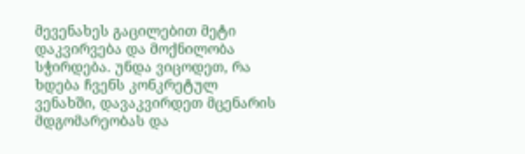მევენახეს გაცილებით მეტი დაკვირვება და მოქნილობა სჭირდება. უნდა ვიცოდეთ, რა ხდება ჩვენს კონკრეტულ ვენახში, დავაკვირდეთ მცენარის მდგომარეობას და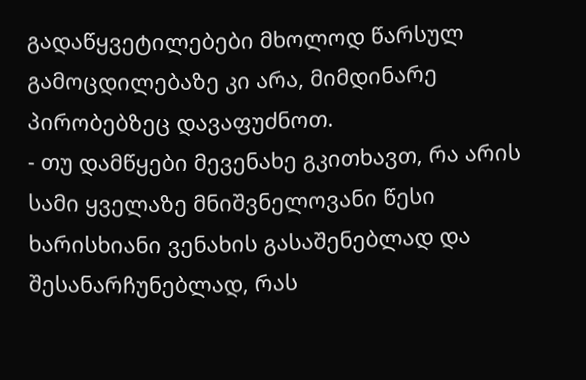გადაწყვეტილებები მხოლოდ წარსულ გამოცდილებაზე კი არა, მიმდინარე პირობებზეც დავაფუძნოთ.
- თუ დამწყები მევენახე გკითხავთ, რა არის სამი ყველაზე მნიშვნელოვანი წესი ხარისხიანი ვენახის გასაშენებლად და შესანარჩუნებლად, რას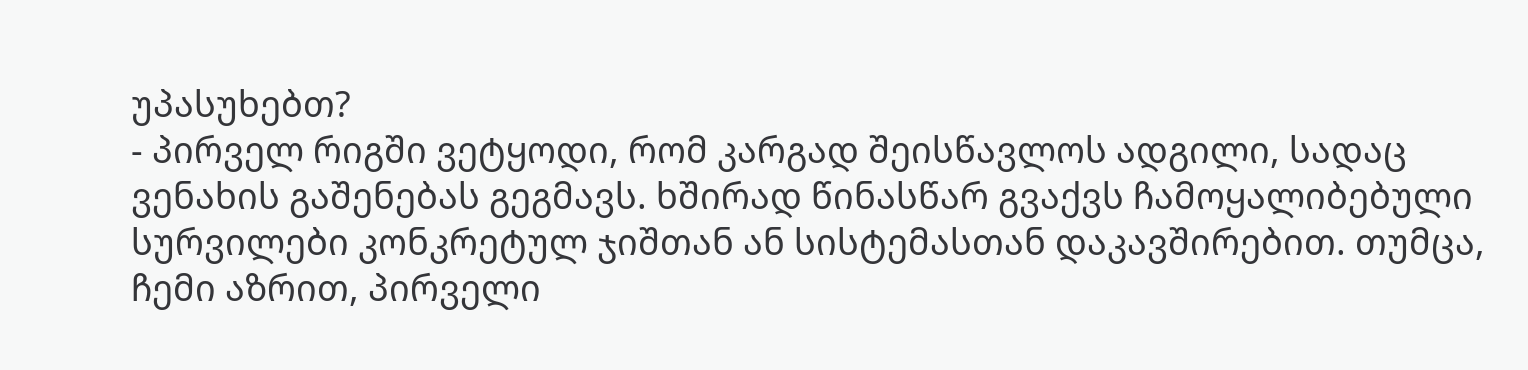უპასუხებთ?
- პირველ რიგში ვეტყოდი, რომ კარგად შეისწავლოს ადგილი, სადაც ვენახის გაშენებას გეგმავს. ხშირად წინასწარ გვაქვს ჩამოყალიბებული სურვილები კონკრეტულ ჯიშთან ან სისტემასთან დაკავშირებით. თუმცა, ჩემი აზრით, პირველი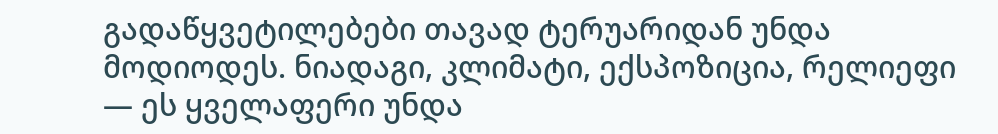გადაწყვეტილებები თავად ტერუარიდან უნდა მოდიოდეს. ნიადაგი, კლიმატი, ექსპოზიცია, რელიეფი — ეს ყველაფერი უნდა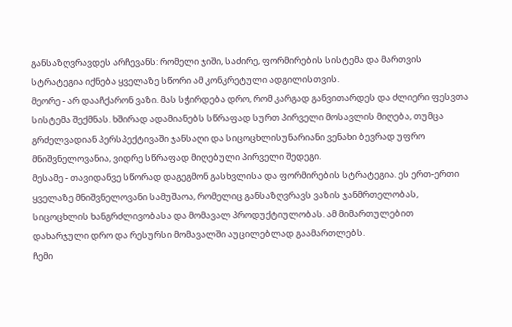განსაზღვრავდეს არჩევანს: რომელი ჯიში, საძირე, ფორმირების სისტემა და მართვის სტრატეგია იქნება ყველაზე სწორი ამ კონკრეტული ადგილისთვის.
მეორე - არ დააჩქარონ ვაზი. მას სჭირდება დრო, რომ კარგად განვითარდეს და ძლიერი ფესვთა სისტემა შექმნას. ხშირად ადამიანებს სწრაფად სურთ პირველი მოსავლის მიღება, თუმცა გრძელვადიან პერსპექტივაში ჯანსაღი და სიცოცხლისუნარიანი ვენახი ბევრად უფრო მნიშვნელოვანია, ვიდრე სწრაფად მიღებული პირველი შედეგი.
მესამე - თავიდანვე სწორად დაგეგმონ გასხვლისა და ფორმირების სტრატეგია. ეს ერთ-ერთი ყველაზე მნიშვნელოვანი სამუშაოა, რომელიც განსაზღვრავს ვაზის ჯანმრთელობას, სიცოცხლის ხანგრძლივობასა და მომავალ პროდუქტიულობას. ამ მიმართულებით დახარჯული დრო და რესურსი მომავალში აუცილებლად გაამართლებს.
ჩემი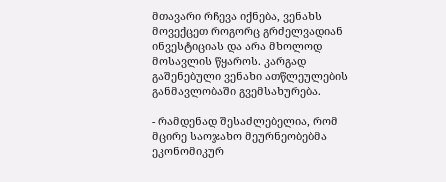მთავარი რჩევა იქნება, ვენახს მოვექცეთ როგორც გრძელვადიან ინვესტიციას და არა მხოლოდ მოსავლის წყაროს. კარგად გაშენებული ვენახი ათწლეულების განმავლობაში გვემსახურება.

- რამდენად შესაძლებელია, რომ მცირე საოჯახო მეურნეობებმა ეკონომიკურ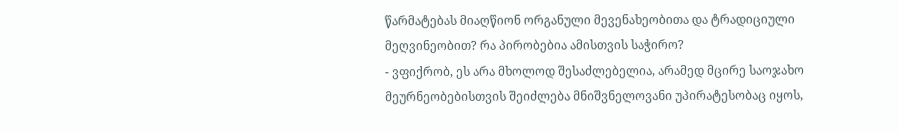წარმატებას მიაღწიონ ორგანული მევენახეობითა და ტრადიციული მეღვინეობით? რა პირობებია ამისთვის საჭირო?
- ვფიქრობ, ეს არა მხოლოდ შესაძლებელია, არამედ მცირე საოჯახო მეურნეობებისთვის შეიძლება მნიშვნელოვანი უპირატესობაც იყოს,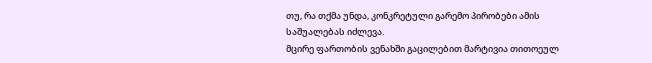თუ, რა თქმა უნდა, კონკრეტული გარემო პირობები ამის საშუალებას იძლევა.
მცირე ფართობის ვენახში გაცილებით მარტივია თითოეულ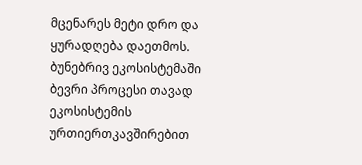მცენარეს მეტი დრო და ყურადღება დაეთმოს. ბუნებრივ ეკოსისტემაში ბევრი პროცესი თავად ეკოსისტემის ურთიერთკავშირებით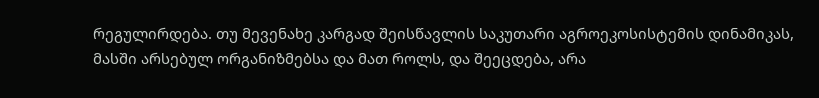რეგულირდება. თუ მევენახე კარგად შეისწავლის საკუთარი აგროეკოსისტემის დინამიკას, მასში არსებულ ორგანიზმებსა და მათ როლს, და შეეცდება, არა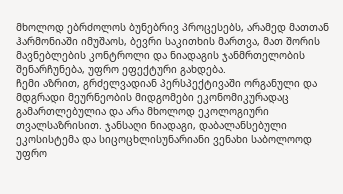მხოლოდ ებრძოლოს ბუნებრივ პროცესებს, არამედ მათთან ჰარმონიაში იმუშაოს, ბევრი საკითხის მართვა, მათ შორის მავნებლების კონტროლი და ნიადაგის ჯანმრთელობის შენარჩუნება, უფრო ეფექტური გახდება.
ჩემი აზრით, გრძელვადიან პერსპექტივაში ორგანული და მდგრადი მეურნეობის მიდგომები ეკონომიკურადაც გამართლებულია და არა მხოლოდ ეკოლოგიური თვალსაზრისით. ჯანსაღი ნიადაგი, დაბალანსებული ეკოსისტემა და სიცოცხლისუნარიანი ვენახი საბოლოოდ უფრო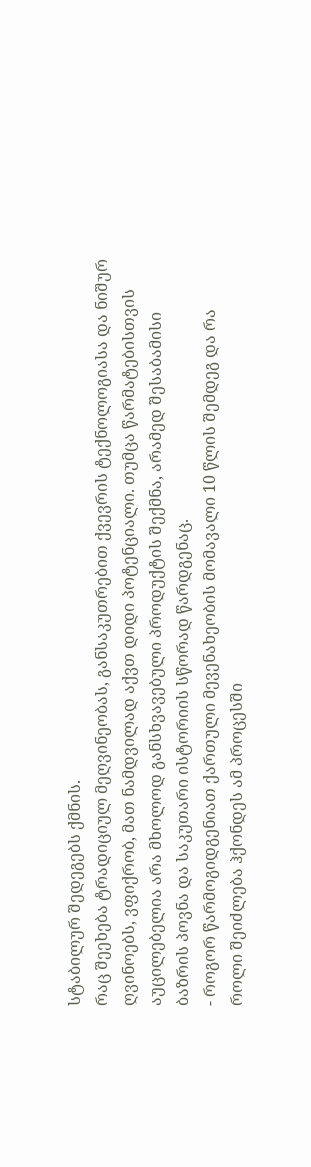სტაბილურ შედეგებს ქმნის.
რაც შეეხება ტრადიციულ მეღვინეობას, განსაკუთრებით ქვევრის ტექნოლოგიასა და ნიშურ ღვინოებს, ვფიქრობ, მათ ნამდვილად აქვთ დიდი პოტენციალი. თუმცა წარმატებისთვის აუცილებელია არა მხოლოდ განსხვავებული პროდუქტის შექმნა, არამედ შესაბამისი ბაზრის პოვნა და საკუთარი ისტორიის სწორად წარდგენაც.
- როგორ წარმოგიდგენიათ ქართული მევენახეობის მომავალი 10 წლის შემდეგ და რა როლი შეიძლება ჰქონდეს ამ პროცესში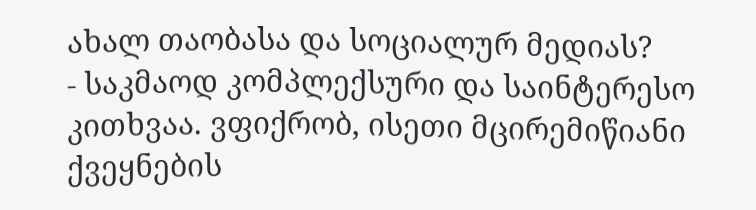ახალ თაობასა და სოციალურ მედიას?
- საკმაოდ კომპლექსური და საინტერესო კითხვაა. ვფიქრობ, ისეთი მცირემიწიანი ქვეყნების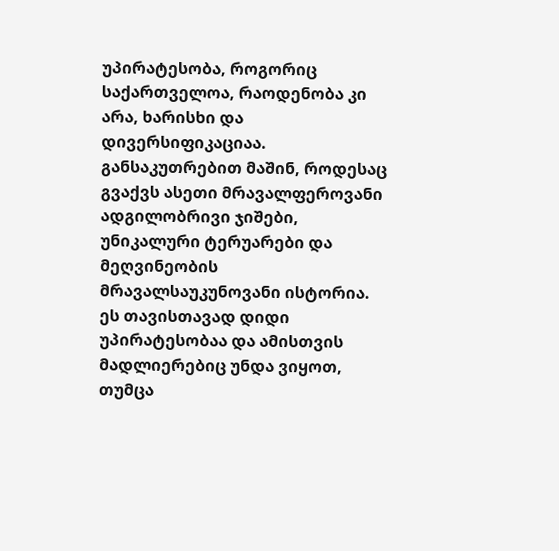უპირატესობა, როგორიც საქართველოა, რაოდენობა კი არა, ხარისხი და დივერსიფიკაციაა. განსაკუთრებით მაშინ, როდესაც გვაქვს ასეთი მრავალფეროვანი ადგილობრივი ჯიშები, უნიკალური ტერუარები და მეღვინეობის მრავალსაუკუნოვანი ისტორია. ეს თავისთავად დიდი უპირატესობაა და ამისთვის მადლიერებიც უნდა ვიყოთ, თუმცა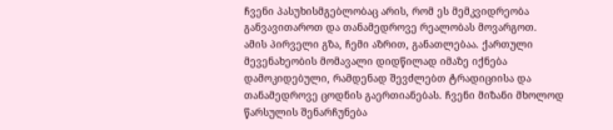ჩვენი პასუხისმგებლობაც არის, რომ ეს მემკვიდრეობა განვავითაროთ და თანამედროვე რეალობას მოვარგოთ.
ამის პირველი გზა, ჩემი აზრით, განათლებაა. ქართული მევენახეობის მომავალი დიდწილად იმაზე იქნება დამოკიდებული, რამდენად შევძლებთ ტრადიციისა და თანამედროვე ცოდნის გაერთიანებას. ჩვენი მიზანი მხოლოდ წარსულის შენარჩუნება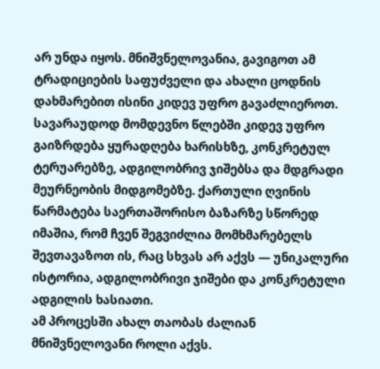არ უნდა იყოს. მნიშვნელოვანია, გავიგოთ ამ ტრადიციების საფუძველი და ახალი ცოდნის დახმარებით ისინი კიდევ უფრო გავაძლიეროთ.
სავარაუდოდ მომდევნო წლებში კიდევ უფრო გაიზრდება ყურადღება ხარისხზე, კონკრეტულ ტერუარებზე, ადგილობრივ ჯიშებსა და მდგრადი მეურნეობის მიდგომებზე. ქართული ღვინის წარმატება საერთაშორისო ბაზარზე სწორედ იმაშია, რომ ჩვენ შეგვიძლია მომხმარებელს შევთავაზოთ ის, რაც სხვას არ აქვს — უნიკალური ისტორია, ადგილობრივი ჯიშები და კონკრეტული ადგილის ხასიათი.
ამ პროცესში ახალ თაობას ძალიან მნიშვნელოვანი როლი აქვს.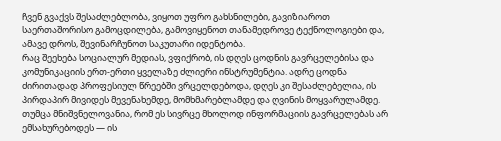ჩვენ გვაქვს შესაძლებლობა, ვიყოთ უფრო გახსნილები, გავიზიაროთ საერთაშორისო გამოცდილება, გამოვიყენოთ თანამედროვე ტექნოლოგიები და, ამავე დროს, შევინარჩუნოთ საკუთარი იდენტობა.
რაც შეეხება სოციალურ მედიას, ვფიქრობ, ის დღეს ცოდნის გავრცელებისა და კომუნიკაციის ერთ-ერთი ყველაზე ძლიერი ინსტრუმენტია. ადრე ცოდნა ძირითადად პროფესიულ წრეებში ვრცელდებოდა, დღეს კი შესაძლებელია, ის პირდაპირ მივიდეს მევენახემდე, მომხმარებლამდე და ღვინის მოყვარულამდე. თუმცა მნიშვნელოვანია, რომ ეს სივრცე მხოლოდ ინფორმაციის გავრცელებას არ ემსახურებოდეს — ის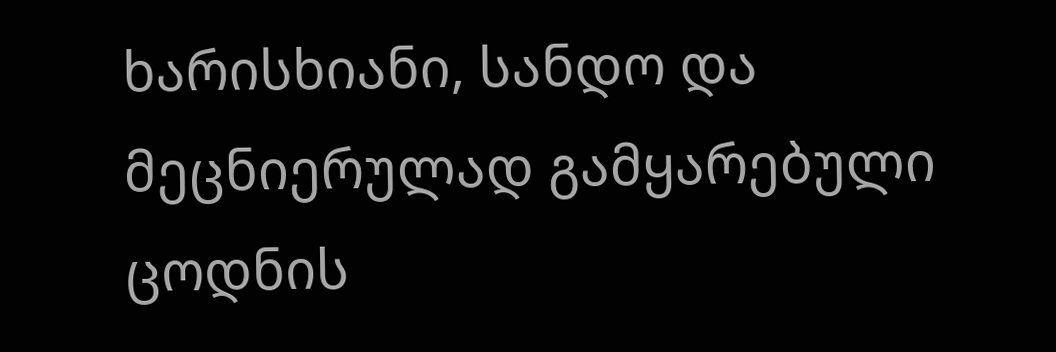ხარისხიანი, სანდო და მეცნიერულად გამყარებული ცოდნის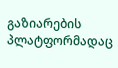გაზიარების პლატფორმადაც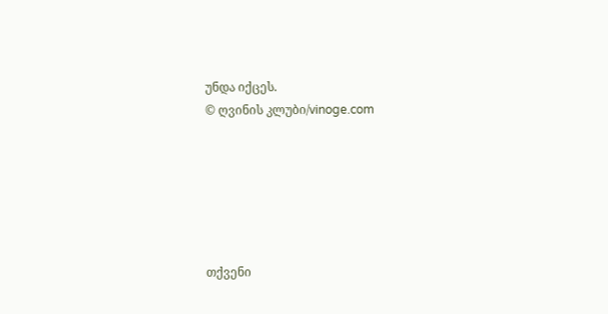უნდა იქცეს.
© ღვინის კლუბი/vinoge.com






თქვენი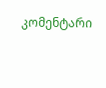კომენტარი